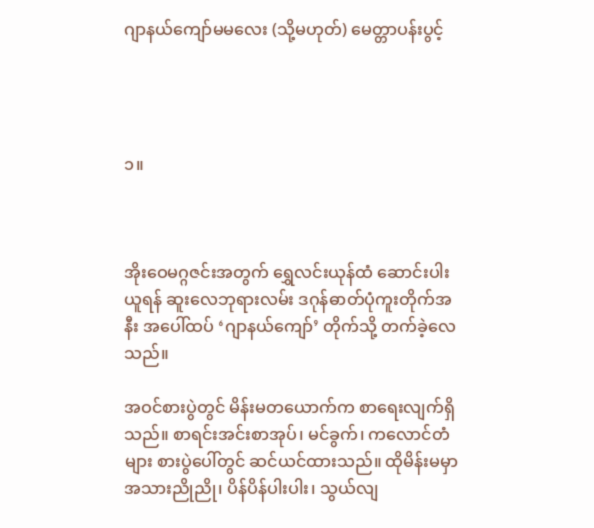ဂျာနယ်ကျော်မမလေး (သို့မဟုတ်) မေတ္တာပန်းပွင့်




၁။



အိုးဝေမဂ္ဂဇင်းအတွက် ရွှေလင်းယုန်ထံ ဆောင်းပါးယူရန် ဆူးလေဘုရားလမ်း ဒဂုန်ဓာတ်ပုံကူးတိုက်အနီး အပေါ်ထပ် ‘ဂျာနယ်ကျော်’ တိုက်သို့ တက်ခဲ့လေသည်။

အဝင်စားပွဲတွင် မိန်းမတယောက်က စာရေးလျက်ရှိသည်။ စာရင်းအင်းစာအုပ်၊ မင်ခွက်၊ ကလောင်တံများ စားပွဲပေါ်တွင် ဆင်ယင်ထားသည်။ ထိုမိန်းမမှာ အသားညိုညို၊ ပိန်ပိန်ပါးပါး၊ သွယ်လျ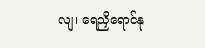လျ၊ ရေညှိရောင်နု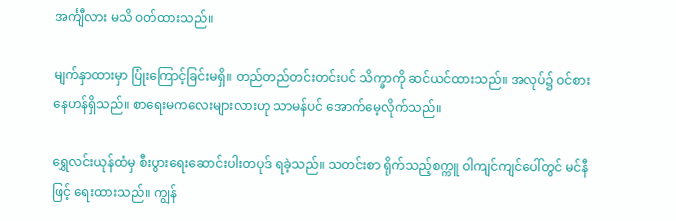အင်္ကျီလား မသိ ဝတ်ထားသည်။

မျက်နှာထားမှာ ပြုံးကြောင့်ခြင်းမရှိ။ တည်တည်တင်းတင်းပင် သိက္ခာကို ဆင်ယင်ထားသည်။ အလုပ်၌ ဝင်စားနေဟန်ရှိသည်။ စာရေးမကလေးများလားဟု သာမန်ပင် အောက်မေ့လိုက်သည်။

ရွှေလင်းယုန်ထံမှ စီးပွားရေးဆောင်းပါးတပုဒ် ရခဲ့သည်။ သတင်းစာ ရိုက်သည့်စက္ကူ ဝါကျင်ကျင်ပေါ်တွင် မင်နီဖြင့် ရေးထားသည်။ ကျွန်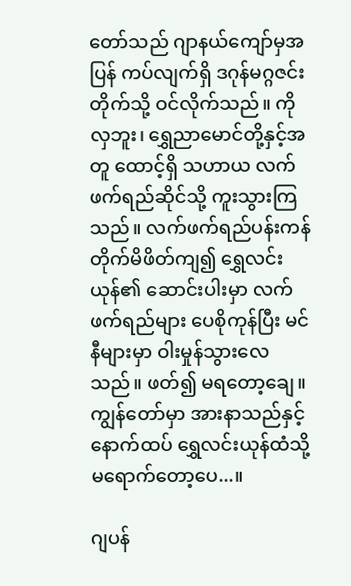တော်သည် ဂျာနယ်ကျော်မှအပြန် ကပ်လျက်ရှိ ဒဂုန်မဂ္ဂဇင်းတိုက်သို့ ဝင်လိုက်သည်။ ကိုလှဘူး၊ ရွှေညာမောင်တို့နှင့်အတူ ထောင့်ရှိ သဟာယ လက်ဖက်ရည်ဆိုင်သို့ ကူးသွားကြသည်။ လက်ဖက်ရည်ပန်းကန် တိုက်မိဖိတ်ကျ၍ ရွှေလင်းယုန်၏ ဆောင်းပါးမှာ လက်ဖက်ရည်များ ပေစိုကုန်ပြီး မင်နီများမှာ ဝါးမှုန်သွားလေသည်။ ဖတ်၍ မရတော့ချေ။ ကျွန်တော်မှာ အားနာသည်နှင့် နောက်ထပ် ရွှေလင်းယုန်ထံသို့ မရောက်တော့ပေ...။

ဂျပန်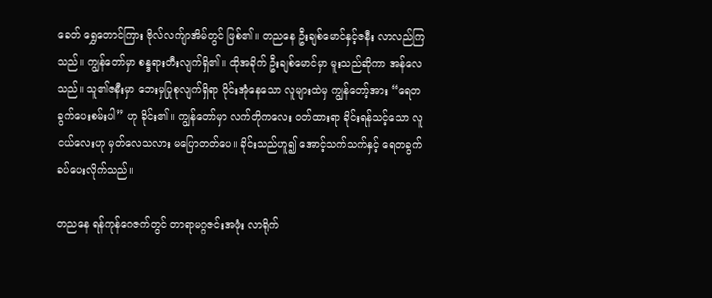ခေတ် ရွှေတောင်ကြား ဗိုလ်လက်ျာအိမ်တွင် ဖြစ်၏။ တညနေ ဦးချစ်မောင်နှင့်ဇနီး လာလည်ကြသည်။ ကျွန်တော်မှာ စန္ဒရားတီးလျက်ရှိ၏။ ထိုအခိုက် ဦးချစ်မောင်မှာ မူးသည်ဆိုကာ အန်လေသည်။ သူ၏ဇနီးမှာ ဘေးမှပြုစုလျက်ရှိရာ ဝိုင်းအုံနေသော လူများထဲမှ ကျွန်တော့်အား “ရေတခွက်ပေးစမ်းပါ” ဟု ခိုင်း၏။ ကျွန်တော်မှာ လက်တိုကလေး ဝတ်ထားရာ ခိုင်းရန်သင့်သော လူငယ်လေးဟု မှတ်လေသလား မပြောတတ်ပေ။ ခိုင်းသည်ဟူ၍ အောင့်သက်သက်နှင့် ရေတခွက် ခပ်ပေးလိုက်သည်။

တညနေ ရန်ကုန်ဂေဇက်တွင် တာရာမဂ္ဂဇင်းအဖုံး လာရိုက်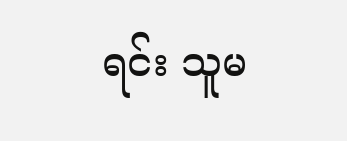ရင်း သူမ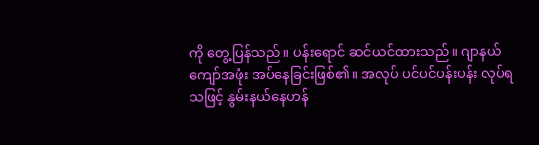ကို တွေ့ပြန်သည်။ ပန်းရောင် ဆင်ယင်ထားသည်။ ဂျာနယ်ကျော်အဖုံး အပ်နေခြင်းဖြစ်၏။ အလုပ် ပင်ပင်ပန်းပန်း လုပ်ရသဖြင့် နွမ်းနယ်နေဟန်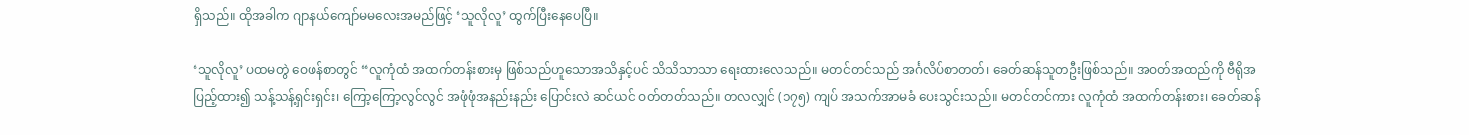ရှိသည်။ ထိုအခါက ဂျာနယ်ကျော်မမလေးအမည်ဖြင့် ‘သူလိုလူ’ ထွက်ပြီးနေပေပြီ။

‘သူလိုလူ’ ပထမတွဲ ဝေဖန်စာတွင် “လူကုံထံ အထက်တန်းစားမှ ဖြစ်သည်ဟူသောအသိနှင့်ပင် သိသိသာသာ ရေးထားလေသည်။ မတင်တင်သည် အင်္ဂလိပ်စာတတ်၊ ခေတ်ဆန်သူတဦးဖြစ်သည်။ အဝတ်အထည်ကို ဗီရိုအပြည့်ထား၍ သန့်သန့်ရှင်းရှင်း၊ ကြော့ကြော့လွင်လွင် အဖုံဖုံအနည်းနည်း ပြောင်းလဲ ဆင်ယင် ဝတ်တတ်သည်။ တလလျှင် (၁၇၅) ကျပ် အသက်အာမခံ ပေးသွင်းသည်။ မတင်တင်ကား လူကုံထံ အထက်တန်းစား၊ ခေတ်ဆန်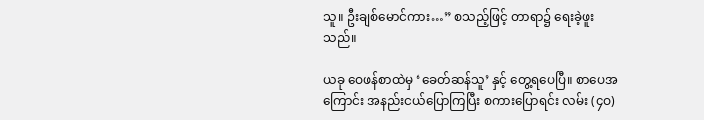သူ။ ဦးချစ်မောင်ကား…” စသည့်ဖြင့် တာရာ၌ ရေးခဲ့ဖူးသည်။

ယခု ဝေဖန်စာထဲမှ ‘ခေတ်ဆန်သူ’ နှင့် တွေ့ရပေပြီ။ စာပေအကြောင်း အနည်းငယ်ပြောကြပြီး စကားပြောရင်း လမ်း (၄ဝ)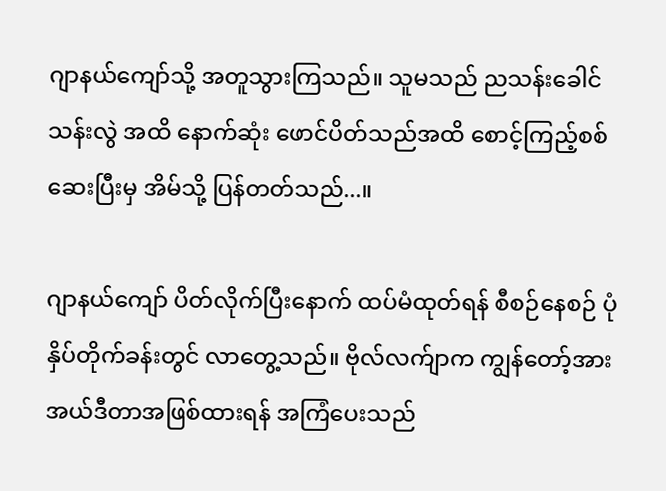ဂျာနယ်ကျော်သို့ အတူသွားကြသည်။ သူမသည် ညသန်းခေါင်သန်းလွဲ အထိ နောက်ဆုံး ဖောင်ပိတ်သည်အထိ စောင့်ကြည့်စစ်ဆေးပြီးမှ အိမ်သို့ ပြန်တတ်သည်...။

ဂျာနယ်ကျော် ပိတ်လိုက်ပြီးနောက် ထပ်မံထုတ်ရန် စီစဉ်နေစဉ် ပုံနှိပ်တိုက်ခန်းတွင် လာတွေ့သည်။ ဗိုလ်လက်ျာက ကျွန်တော့်အား အယ်ဒီတာအဖြစ်ထားရန် အကြံပေးသည်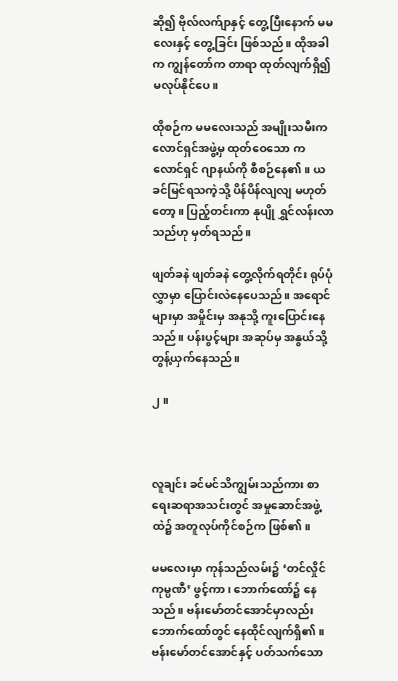ဆို၍ ဗိုလ်လက်ျာနှင့် တွေ့ပြီးနောက် မမလေးနှင့် တွေ့ခြင်း ဖြစ်သည်။ ထိုအခါက ကျွန်တော်က တာရာ ထုတ်လျက်ရှိ၍ မလုပ်နိုင်ပေ။

ထိုစဉ်က မမလေးသည် အမျိုးသမီးကလောင်ရှင်အဖွဲ့မှ ထုတ်ဝေသော ကလောင်ရှင် ဂျာနယ်ကို စီစဉ်နေ၏။ ယခင်မြင်ရသကဲ့သို့ ပိန်ပိန်လျလျ မဟုတ်တော့။ ပြည့်တင်းကာ နုပျို ရွှင်လန်းလာသည်ဟု မှတ်ရသည်။

ဖျတ်ခနဲ ဖျတ်ခနဲ တွေ့လိုက်ရတိုင်း ရုပ်ပုံလွှာမှာ ပြောင်းလဲနေပေသည်။ အရောင်များမှာ အမှိုင်းမှ အနုသို့ ကူးပြောင်းနေသည်။ ပန်းပွင့်များ အဆုပ်မှ အနွယ်သို့ တွန့်ယှက်နေသည်။

၂။



လူချင်း ခင်မင်သိကျွမ်းသည်ကား စာရေးဆရာအသင်းတွင် အမှုဆောင်အဖွဲ့ထဲ၌ အတူလုပ်ကိုင်စဉ်က ဖြစ်၏။

မမလေးမှာ ကုန်သည်လမ်း၌ ‘တင်လှိုင်ကုမ္ပဏီ’ ဖွင့်ကာ၊ ဘောက်ထော်၌ နေသည်။ ဗန်းမော်တင်အောင်မှာလည်း ဘောက်ထော်တွင် နေထိုင်လျက်ရှိ၏။ ဗန်းမော်တင်အောင်နှင့် ပတ်သက်သော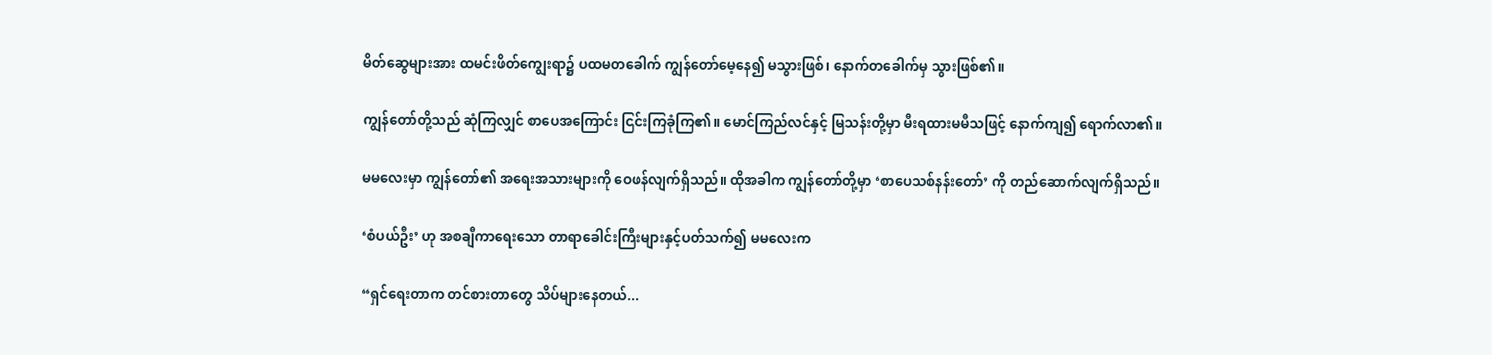မိတ်ဆွေများအား ထမင်းဖိတ်ကျွေးရာ၌ ပထမတခေါက် ကျွန်တော်မေ့နေ၍ မသွားဖြစ်၊ နောက်တခေါက်မှ သွားဖြစ်၏။

ကျွန်တော်တို့သည် ဆုံကြလျှင် စာပေအကြောင်း ငြင်းကြခုံကြ၏။ မောင်ကြည်လင်နှင့် မြသန်းတို့မှာ မီးရထားမမီသဖြင့် နောက်ကျ၍ ရောက်လာ၏။

မမလေးမှာ ကျွန်တော်၏ အရေးအသားများကို ဝေဖန်လျက်ရှိသည်။ ထိုအခါက ကျွန်တော်တို့မှာ ‘စာပေသစ်နန်းတော်’ ကို တည်ဆောက်လျက်ရှိသည်။

‘စံပယ်ဦး’ ဟု အစချီကာရေးသော တာရာခေါင်းကြီးများနှင့်ပတ်သက်၍ မမလေးက

“ရှင်ရေးတာက တင်စားတာတွေ သိပ်များနေတယ်...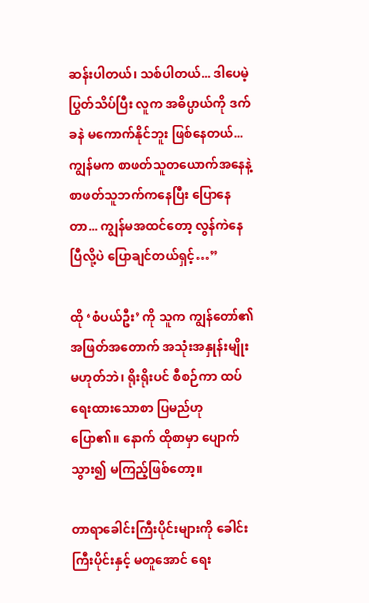ဆန်းပါတယ်၊ သစ်ပါတယ်... ဒါပေမဲ့ ပြွတ်သိပ်ပြီး လူက အဓိပ္ပာယ်ကို ဒက်ခနဲ မကောက်နိုင်ဘူး ဖြစ်နေတယ်... ကျွန်မက စာဖတ်သူတယောက်အနေနဲ့ စာဖတ်သူဘက်ကနေပြီး ပြောနေတာ... ကျွန်မအထင်တော့ လွန်ကဲနေပြီလို့ပဲ ပြောချင်တယ်ရှင့်…”

ထို ‘စံပယ်ဦး’ ကို သူက ကျွန်တော်၏ အဖြတ်အတောက် အသုံးအနှုန်းမျိုး မဟုတ်ဘဲ၊ ရိုးရိုးပင် စီစဉ်ကာ ထပ်ရေးထားသောစာ ပြမည်ဟု ပြော၏။ နောက် ထိုစာမှာ ပျောက်သွား၍ မကြည့်ဖြစ်တော့။

တာရာခေါင်းကြီးပိုင်းများကို ခေါင်းကြီးပိုင်းနှင့် မတူအောင် ရေး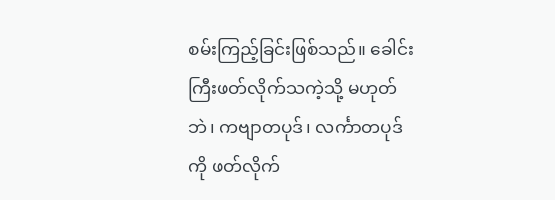စမ်းကြည့်ခြင်းဖြစ်သည်။ ခေါင်းကြီးဖတ်လိုက်သကဲ့သို့ မဟုတ်ဘဲ၊ ကဗျာတပုဒ်၊ လင်္ကာတပုဒ်ကို ဖတ်လိုက်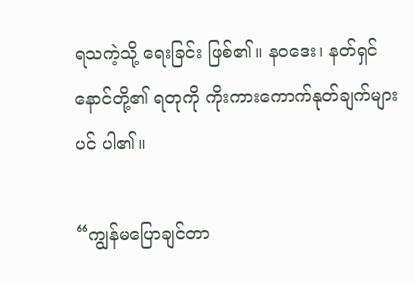ရသကဲ့သို့ ရေးခြင်း ဖြစ်၏။ နဝဒေး၊ နတ်ရှင်နောင်တို့၏ ရတုကို ကိုးကားကောက်နုတ်ချက်များပင် ပါ၏။

“ကျွန်မပြောချင်တာ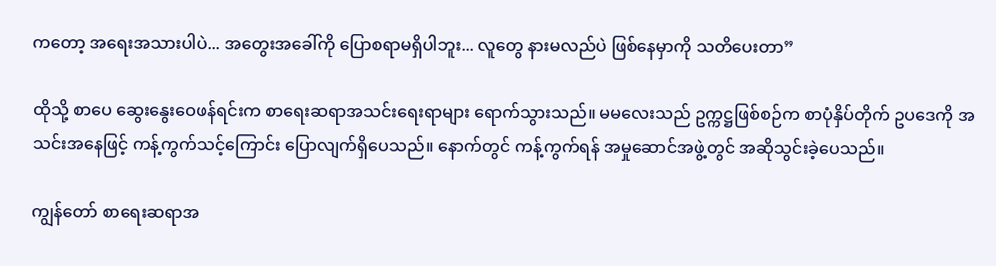ကတော့ အရေးအသားပါပဲ... အတွေးအခေါ်ကို ပြောစရာမရှိပါဘူး... လူတွေ နားမလည်ပဲ ဖြစ်နေမှာကို သတိပေးတာ”

ထိုသို့ စာပေ ဆွေးနွေးဝေဖန်ရင်းက စာရေးဆရာအသင်းရေးရာများ ရောက်သွားသည်။ မမလေးသည် ဥက္ကဋ္ဌဖြစ်စဉ်က စာပုံနှိပ်တိုက် ဥပဒေကို အသင်းအနေဖြင့် ကန့်ကွက်သင့်ကြောင်း ပြောလျက်ရှိပေသည်။ နောက်တွင် ကန့်ကွက်ရန် အမှုဆောင်အဖွဲ့တွင် အဆိုသွင်းခဲ့ပေသည်။

ကျွန်တော် စာရေးဆရာအ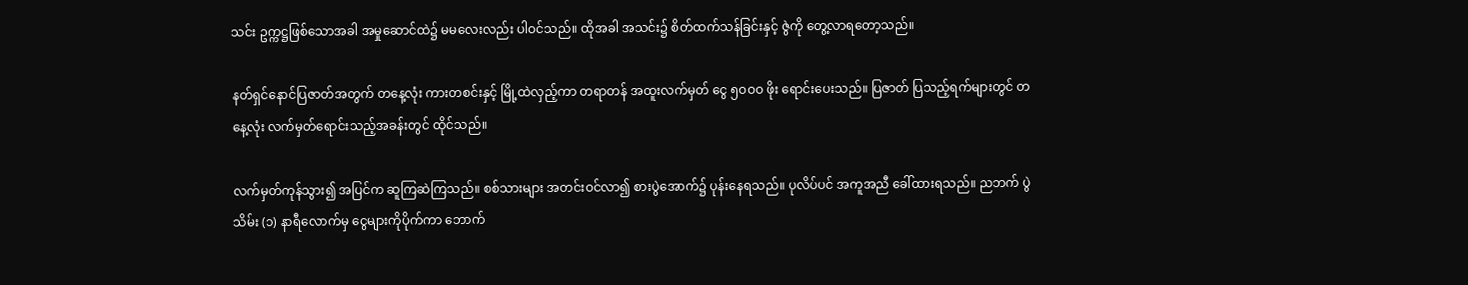သင်း ဥက္ကဋ္ဌဖြစ်သောအခါ အမှုဆောင်ထဲ၌ မမလေးလည်း ပါဝင်သည်။ ထိုအခါ အသင်း၌ စိတ်ထက်သန်ခြင်းနှင့် ဇွဲကို တွေ့လာရတော့သည်။

နတ်ရှင်နောင်ပြဇာတ်အတွက် တနေ့လုံး ကားတစင်းနှင့် မြို့ထဲလှည့်ကာ တရာတန် အထူးလက်မှတ် ငွေ ၅ဝဝဝ ဖိုး ရောင်းပေးသည်။ ပြဇာတ် ပြသည့်ရက်များတွင် တနေ့လုံး လက်မှတ်ရောင်းသည့်အခန်းတွင် ထိုင်သည်။

လက်မှတ်ကုန်သွား၍ အပြင်က ဆူကြဆဲကြသည်။ စစ်သားများ အတင်းဝင်လာ၍ စားပွဲအောက်၌ ပုန်းနေရသည်။ ပုလိပ်ပင် အကူအညီ ခေါ်ထားရသည်။ ညဘက် ပွဲသိမ်း (၁) နာရီလောက်မှ ငွေများကိုပိုက်ကာ ဘောက်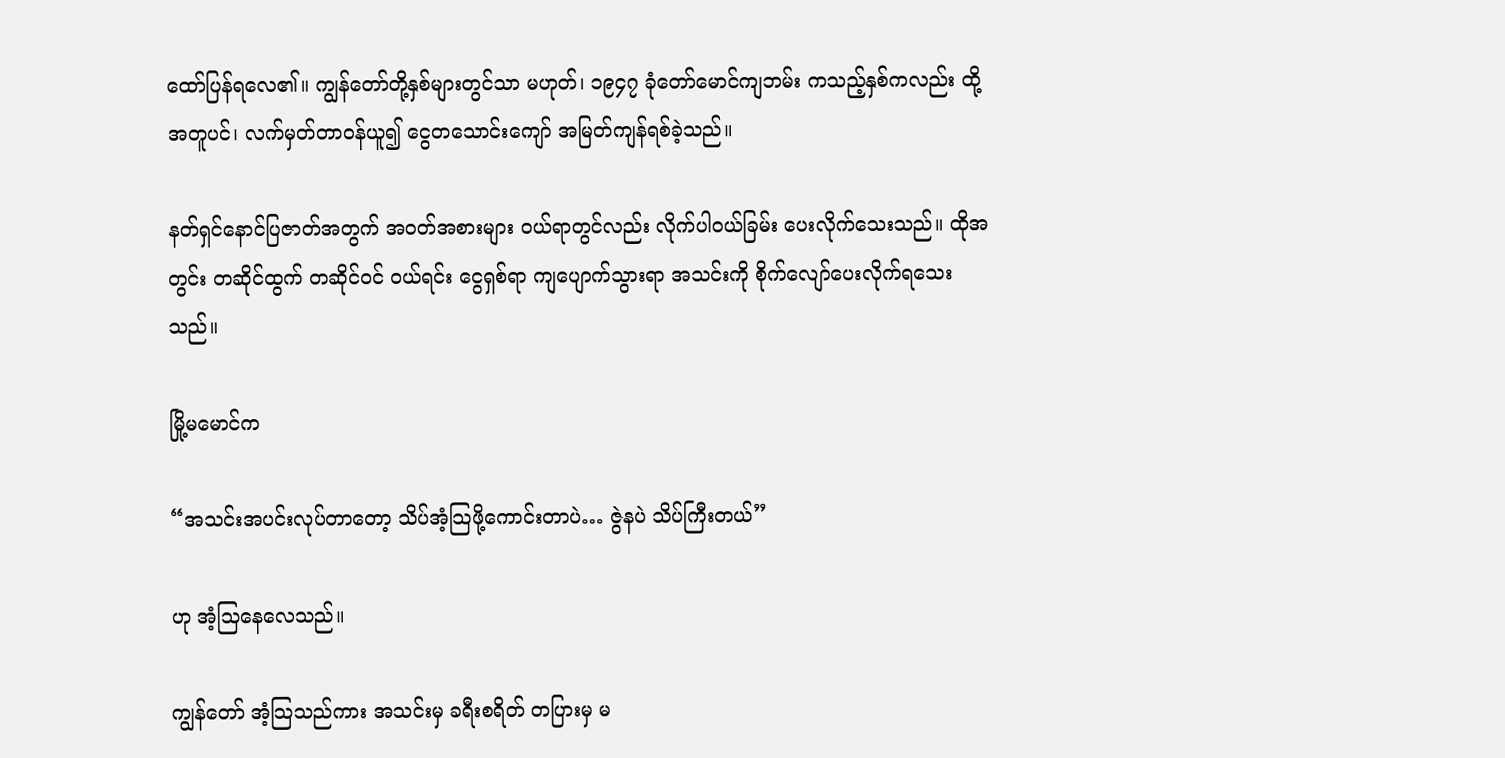ထော်ပြန်ရလေ၏။ ကျွန်တော်တို့နှစ်များတွင်သာ မဟုတ်၊ ၁၉၄၇ ခုံတော်မောင်ကျဘမ်း ကသည့်နှစ်ကလည်း ထို့အတူပင်၊ လက်မှတ်တာဝန်ယူ၍ ငွေတသောင်းကျော် အမြတ်ကျန်ရစ်ခဲ့သည်။

နတ်ရှင်နောင်ပြဇာတ်အတွက် အဝတ်အစားများ ဝယ်ရာတွင်လည်း လိုက်ပါဝယ်ခြမ်း ပေးလိုက်သေးသည်။ ထိုအတွင်း တဆိုင်ထွက် တဆိုင်ဝင် ဝယ်ရင်း ငွေရှစ်ရာ ကျပျောက်သွားရာ အသင်းကို စိုက်လျော်ပေးလိုက်ရသေးသည်။

မြို့မမောင်က

“အသင်းအပင်းလုပ်တာတော့ သိပ်အံ့သြဖို့ကောင်းတာပဲ… ဇွဲနပဲ သိပ်ကြီးတယ်”

ဟု အံ့သြနေလေသည်။

ကျွန်တော် အံ့သြသည်ကား အသင်းမှ ခရီးစရိတ် တပြားမှ မ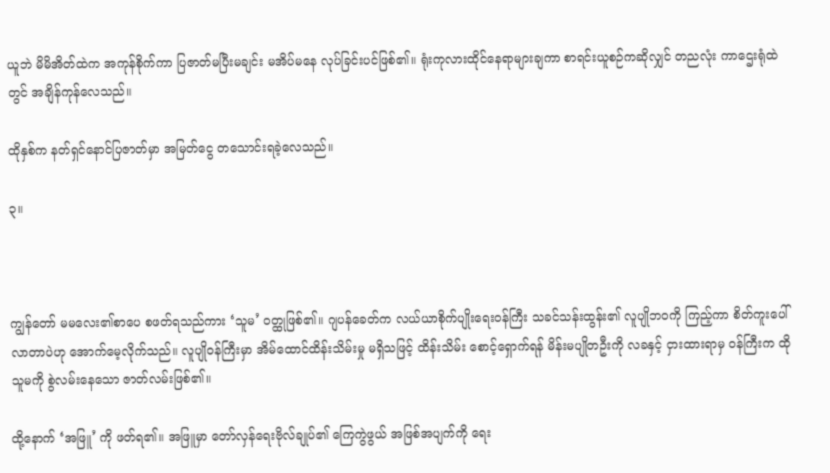ယူဘဲ မိမိအိတ်ထဲက အကုန်စိုက်ကာ ပြဇာတ်မပြီးမချင်း မအိပ်မနေ လုပ်ခြင်းပင်ဖြစ်၏။ ရုံးကုလားထိုင်နေရာများချကာ စာရင်းယူစဉ်ကဆိုလျှင် တညလုံး ကာဌေးရုံထဲတွင် အချိန်ကုန်လေသည်။

ထိုနှစ်က နတ်ရှင်နောင်ပြဇာတ်မှာ အမြတ်ငွေ တသောင်းရခဲ့လေသည်။

၃။



ကျွန်တော် မမလေး၏စာပေ စဖတ်ရသည်ကား ‘သူမ’ ဝတ္ထုဖြစ်၏။ ဂျပန်ခေတ်က လယ်ယာစိုက်ပျိုးရေးဝန်ကြီး သခင်သန်းထွန်း၏ လူပျိုဘဝကို ကြည့်ကာ စိတ်ကူးပေါ်လာတာပဲဟု အောက်မေ့လိုက်သည်။ လူပျိုဝန်ကြီးမှာ အိမ်ထောင်ထိန်းသိမ်းမှု မရှိသဖြင့် ထိန်းသိမ်း စောင့်ရှောက်ရန် မိန်းမပျိုတဦးကို လခနှင့် ငှားထားရာမှ ဝန်ကြီးက ထိုသူမကို စွဲလမ်းနေသော ဇာတ်လမ်းဖြစ်၏။

ထို့နောက် ‘အဖြူ’ ကို ဖတ်ရ၏။ အဖြူမှာ တော်လှန်ရေးဗိုလ်ချုပ်၏ ကြေကွဲဖွယ် အဖြစ်အပျက်ကို ရေး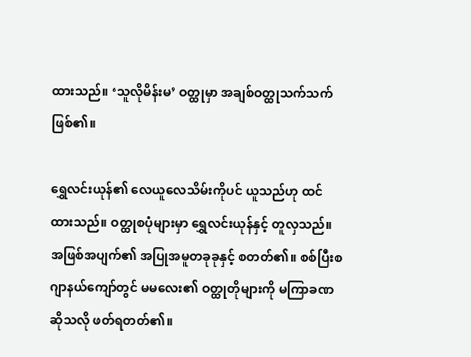ထားသည်။ ‘သူလိုမိန်းမ’ ဝတ္ထုမှာ အချစ်ဝတ္ထုသက်သက် ဖြစ်၏။

ရွှေလင်းယုန်၏ လေယူလေသိမ်းကိုပင် ယူသည်ဟု ထင်ထားသည်။ ဝတ္ထုစပုံများမှာ ရွှေလင်းယုန်နှင့် တူလှသည်။ အဖြစ်အပျက်၏ အပြုအမူတခုခုနှင့် စတတ်၏။ စစ်ပြီးစ ဂျာနယ်ကျော်တွင် မမလေး၏ ဝတ္ထုတိုများကို မကြာခဏ ဆိုသလို ဖတ်ရတတ်၏။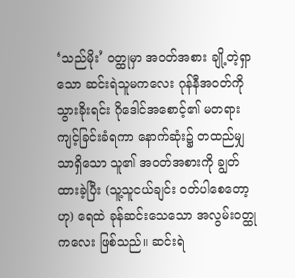‘သည်မိုး’ ဝတ္ထုမှာ အဝတ်အစား ချို့တဲ့ရှာသော ဆင်းရဲသူမကလေး ဂုန်နီအဝတ်ကို သွားခိုးရင်း ဂိုဒေါင်အစောင့်၏ မတရားကျင့်ခြင်းခံရကာ နောက်ဆုံး၌ တထည်မျှသာရှိသော သူ၏ အဝတ်အစားကို ချွတ်ထားခဲ့ပြီး (သူ့သူငယ်ချင်း ဝတ်ပါစေတော့ဟု) ရေထဲ ခုန်ဆင်းသေသော အလွမ်းဝတ္ထုကလေး ဖြစ်သည်။ ဆင်းရဲ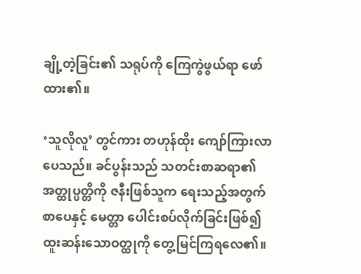ချို့တဲ့ခြင်း၏ သရုပ်ကို ကြေကွဲဖွယ်ရာ ဖော်ထား၏။

‘သူလိုလူ’ တွင်ကား တဟုန်ထိုး ကျော်ကြားလာပေသည်။ ခင်ပွန်းသည် သတင်းစာဆရာ၏ အတ္ထုပ္ပတ္တိကို ဇနီးဖြစ်သူက ရေးသည့်အတွက် စာပေနှင့် မေတ္တာ ပေါင်းစပ်လိုက်ခြင်းဖြစ်၍ ထူးဆန်းသောဝတ္ထုကို တွေ့မြင်ကြရလေ၏။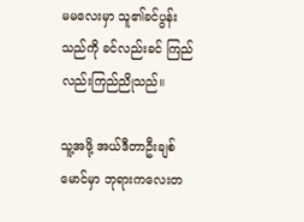မမလေးမှာ သူ၏ခင်ပွန်းသည်ကို ခင်လည်းခင် ကြည်လည်းကြည်ညိုသည်။

သူ့အဖို့ အယ်ဒီတာဦးချစ်မောင်မှာ ဘုရားကလေးတ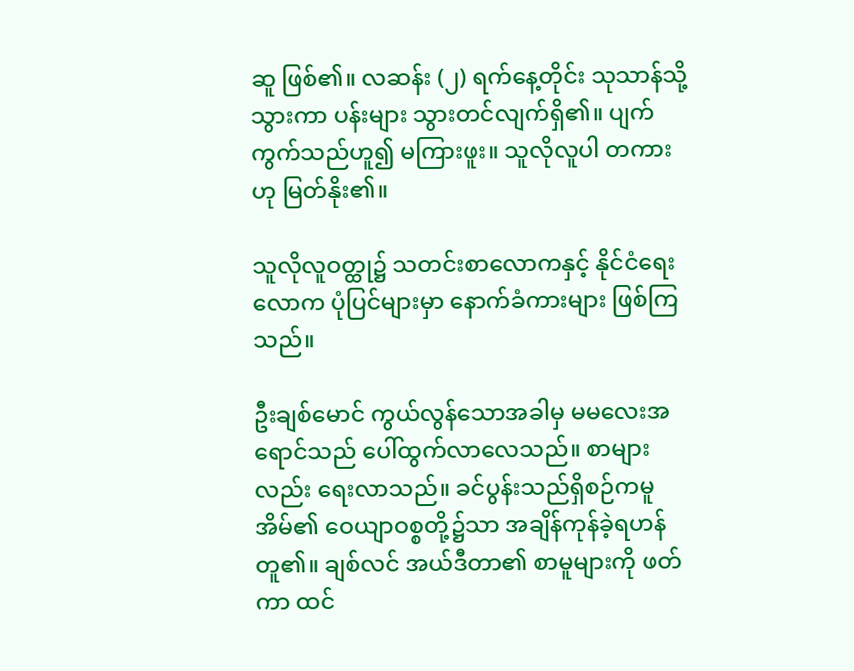ဆူ ဖြစ်၏။ လဆန်း (၂) ရက်နေ့တိုင်း သုသာန်သို့သွားကာ ပန်းများ သွားတင်လျက်ရှိ၏။ ပျက်ကွက်သည်ဟူ၍ မကြားဖူး။ သူလိုလူပါ တကားဟု မြတ်နိုး၏။

သူလိုလူဝတ္ထု၌ သတင်းစာလောကနှင့် နိုင်ငံရေးလောက ပုံပြင်များမှာ နောက်ခံကားများ ဖြစ်ကြသည်။

ဦးချစ်မောင် ကွယ်လွန်သောအခါမှ မမလေးအရောင်သည် ပေါ်ထွက်လာလေသည်။ စာများလည်း ရေးလာသည်။ ခင်ပွန်းသည်ရှိစဉ်ကမူ အိမ်၏ ဝေယျာဝစ္စတို့၌သာ အချိန်ကုန်ခဲ့ရဟန် တူ၏။ ချစ်လင် အယ်ဒီတာ၏ စာမူများကို ဖတ်ကာ ထင်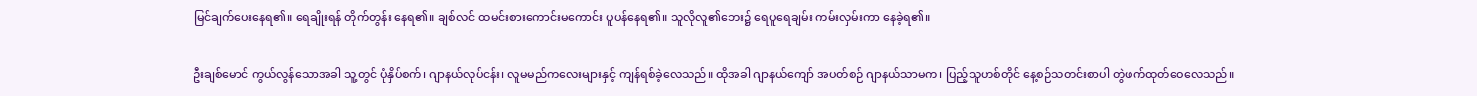မြင်ချက်ပေးနေရ၏။ ရေချိုးရန် တိုက်တွန်း နေရ၏။ ချစ်လင် ထမင်းစားကောင်းမကောင်း ပူပန်နေရ၏။ သူလိုလူ၏ဘေး၌ ရေပူရေချမ်း ကမ်းလှမ်းကာ နေခဲ့ရ၏။

ဦးချစ်မောင် ကွယ်လွန်သောအခါ သူ့တွင် ပုံနှိပ်စက်၊ ဂျာနယ်လုပ်ငန်း၊ လူမမည်ကလေးများနှင့် ကျန်ရစ်ခဲ့လေသည်။ ထိုအခါ ဂျာနယ်ကျော် အပတ်စဉ် ဂျာနယ်သာမက၊ ပြည့်သူဟစ်တိုင် နေ့စဉ်သတင်းစာပါ တွဲဖက်ထုတ်ဝေလေသည်။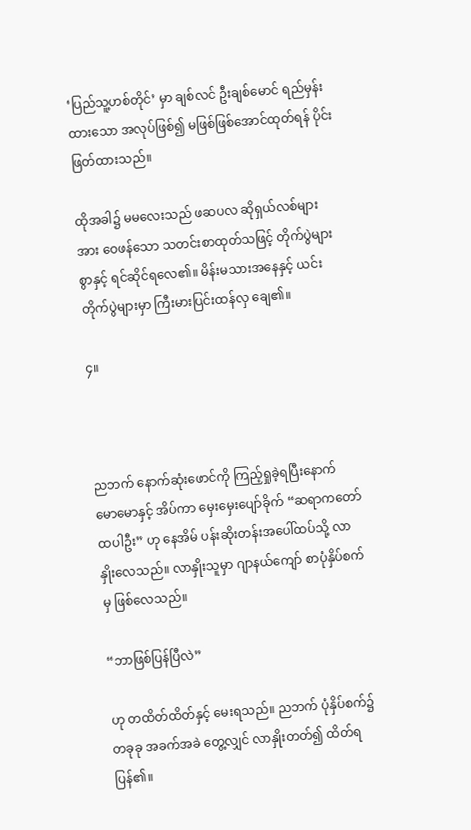‘ပြည်သူ့ဟစ်တိုင်’ မှာ ချစ်လင် ဦးချစ်မောင် ရည်မှန်းထားသော အလုပ်ဖြစ်၍ မဖြစ်ဖြစ်အောင်ထုတ်ရန် ပိုင်းဖြတ်ထားသည်။

ထိုအခါ၌ မမလေးသည် ဖဆပလ ဆိုရှယ်လစ်များအား ဝေဖန်သော သတင်းစာထုတ်သဖြင့် တိုက်ပွဲများစွာနှင့် ရင်ဆိုင်ရလေ၏။ မိန်းမသားအနေနှင့် ယင်းတိုက်ပွဲများမှာ ကြီးမားပြင်းထန်လှ ချေ၏။

၄။



ညဘက် နောက်ဆုံးဖောင်ကို ကြည့်ရှုခဲ့ရပြီးနောက် မောမောနှင့် အိပ်ကာ မှေးမှေးပျော်ခိုက် “ဆရာကတော် ထပါဦး” ဟု နေအိမ် ပန်းဆိုးတန်းအပေါ်ထပ်သို့ လာနှိုးလေသည်။ လာနှိုးသူမှာ ဂျာနယ်ကျော် စာပုံနှိပ်စက်မှ ဖြစ်လေသည်။

“ဘာဖြစ်ပြန်ပြီလဲ”

ဟု တထိတ်ထိတ်နှင့် မေးရသည်။ ညဘက် ပုံနှိပ်စက်၌ တခုခု အခက်အခဲ တွေ့လျှင် လာနှိုးတတ်၍ ထိတ်ရပြန်၏။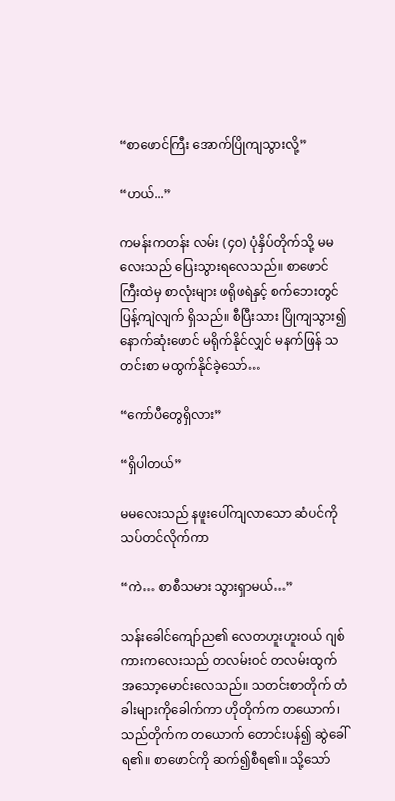“စာဖောင်ကြီး အောက်ပြိုကျသွားလို့”

“ဟယ်...”

ကမန်းကတန်း လမ်း (၄ဝ) ပုံနှိပ်တိုက်သို့ မမလေးသည် ပြေးသွားရလေသည်။ စာဖောင်ကြီးထဲမှ စာလုံးများ ဖရိုဖရဲနှင့် စက်ဘေးတွင် ပြန့်ကျဲလျက် ရှိသည်။ စီပြီးသား ပြိုကျသွား၍ နောက်ဆုံးဖောင် မရိုက်နိုင်လျှင် မနက်ဖြန် သတင်းစာ မထွက်နိုင်ခဲ့သော်…

“ကော်ပီတွေရှိလား”

“ရှိပါတယ်”

မမလေးသည် နဖူးပေါ်ကျလာသော ဆံပင်ကိုသပ်တင်လိုက်ကာ

“ကဲ… စာစီသမား သွားရှာမယ်…”

သန်းခေါင်ကျော်ည၏ လေတဟူးဟူးဝယ် ဂျစ်ကားကလေးသည် တလမ်းဝင် တလမ်းထွက် အသော့မောင်းလေသည်။ သတင်းစာတိုက် တံခါးများကိုခေါက်ကာ ဟိုတိုက်က တယောက်၊ သည်တိုက်က တယောက် တောင်းပန်၍ ဆွဲခေါ်ရ၏။ စာဖောင်ကို ဆက်၍စီရ၏။ သို့သော်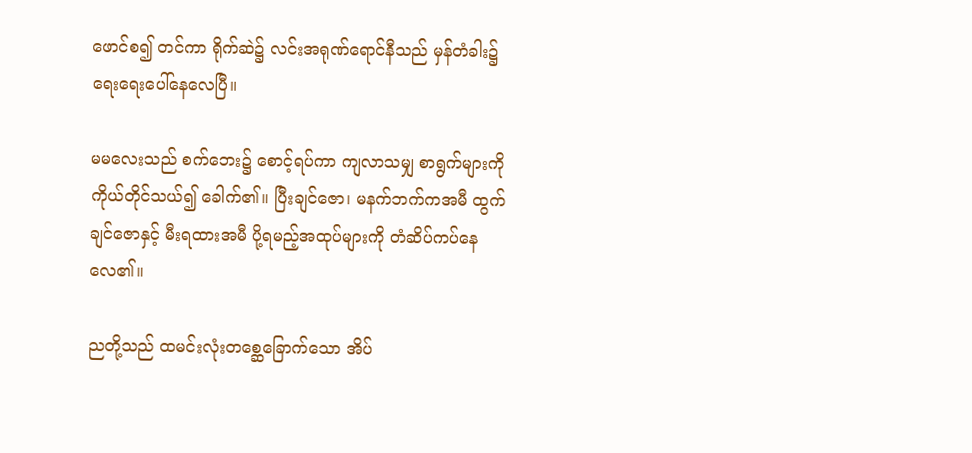ဖောင်စ၍ တင်ကာ ရိုက်ဆဲ၌ လင်းအရုဏ်ရောင်နီသည် မှန်တံခါး၌ ရေးရေးပေါ်နေလေပြီ။

မမလေးသည် စက်ဘေး၌ စောင့်ရပ်ကာ ကျလာသမျှ စာရွက်များကို ကိုယ်တိုင်သယ်၍ ခေါက်၏။ ပြီးချင်ဇော၊ မနက်ဘက်ကအမီ ထွက်ချင်ဇောနှင့် မီးရထားအမီ ပို့ရမည့်အထုပ်များကို တံဆိပ်ကပ်နေလေ၏။

ညတို့သည် ထမင်းလုံးတစ္ဆေခြောက်သော အိပ်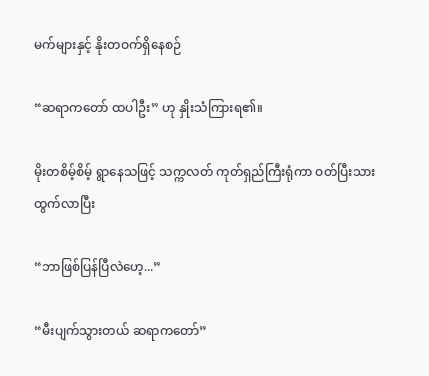မက်များနှင့် နိုးတဝက်ရှိနေစဉ်

“ဆရာကတော် ထပါဦး” ဟု နှိုးသံကြားရ၏။

မိုးတစိမ့်စိမ့် ရွာနေသဖြင့် သက္ကလတ် ကုတ်ရှည်ကြီးရုံကာ ဝတ်ပြီးသား ထွက်လာပြီး

“ဘာဖြစ်ပြန်ပြီလဲဟေ့...”

“မီးပျက်သွားတယ် ဆရာကတော်”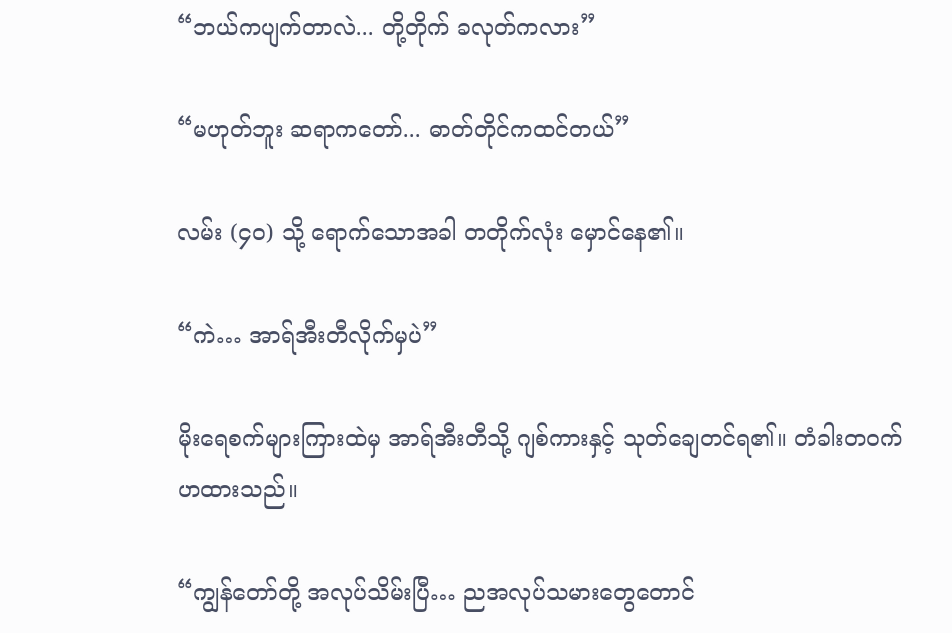“ဘယ်ကပျက်တာလဲ... တို့တိုက် ခလုတ်ကလား”

“မဟုတ်ဘူး ဆရာကတော်... ဓာတ်တိုင်ကထင်တယ်”

လမ်း (၄ဝ) သို့ ရောက်သောအခါ တတိုက်လုံး မှောင်နေ၏။

“ကဲ… အာရ်အီးတီလိုက်မှပဲ”

မိုးရေစက်များကြားထဲမှ အာရ်အီးတီသို့ ဂျစ်ကားနှင့် သုတ်ချေတင်ရ၏။ တံခါးတဝက် ဟထားသည်။

“ကျွန်တော်တို့ အလုပ်သိမ်းပြီ… ညအလုပ်သမားတွေတောင်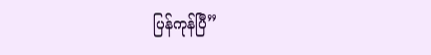ပြန်ကုန်ပြီ”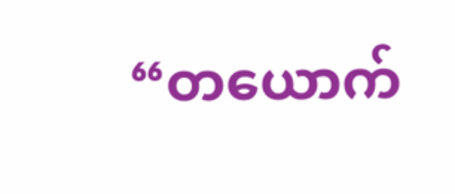“တယောက်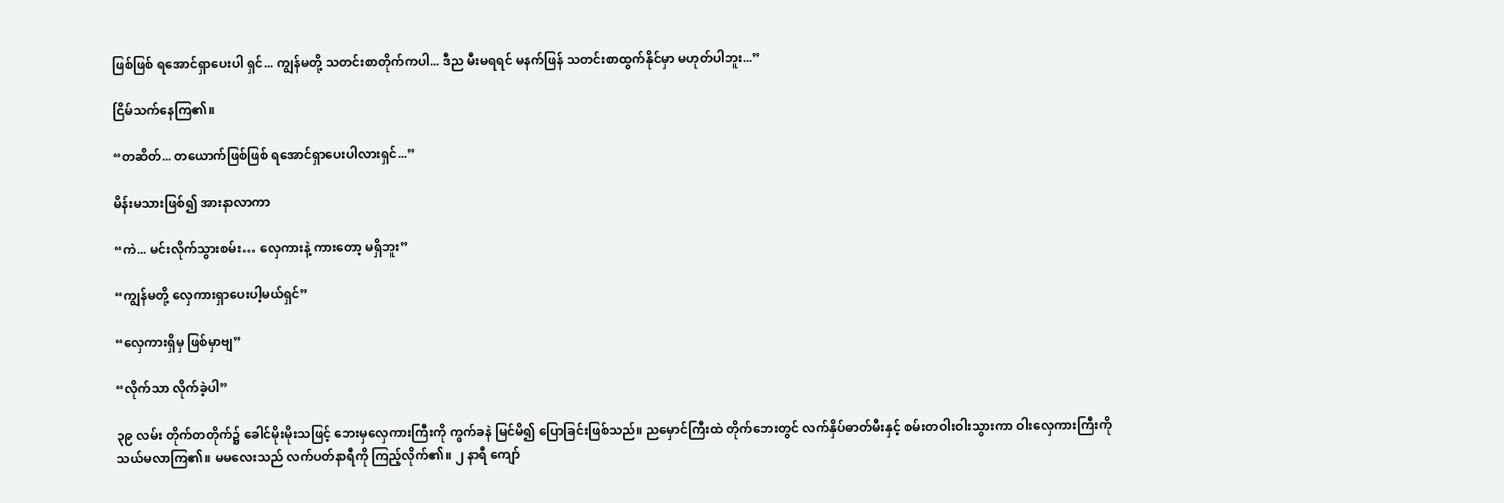ဖြစ်ဖြစ် ရအောင်ရှာပေးပါ ရှင်... ကျွန်မတို့ သတင်းစာတိုက်ကပါ... ဒီည မီးမရရင် မနက်ဖြန် သတင်းစာထွက်နိုင်မှာ မဟုတ်ပါဘူး...”

ငြိမ်သက်နေကြ၏။

“တဆိတ်... တယောက်ဖြစ်ဖြစ် ရအောင်ရှာပေးပါလားရှင်...”

မိန်းမသားဖြစ်၍ အားနာလာကာ

“ကဲ... မင်းလိုက်သွားစမ်း… လှေကားနဲ့ ကားတော့ မရှိဘူး”

“ကျွန်မတို့ လှေကားရှာပေးပါ့မယ်ရှင်”

“လှေကားရှိမှ ဖြစ်မှာဗျ”

“လိုက်သာ လိုက်ခဲ့ပါ”

၃၉ လမ်း တိုက်တတိုက်၌ ခေါင်မိုးမိုးသဖြင့် ဘေးမှလှေကားကြီးကို ကွက်ခနဲ မြင်မိ၍ ပြောခြင်းဖြစ်သည်။ ညမှောင်ကြီးထဲ တိုက်ဘေးတွင် လက်နှိပ်ဓာတ်မီးနှင့် စမ်းတဝါးဝါးသွားကာ ဝါးလှေကားကြီးကို သယ်မလာကြ၏။ မမလေးသည် လက်ပတ်နာရီကို ကြည့်လိုက်၏။ ၂ နာရီ ကျော်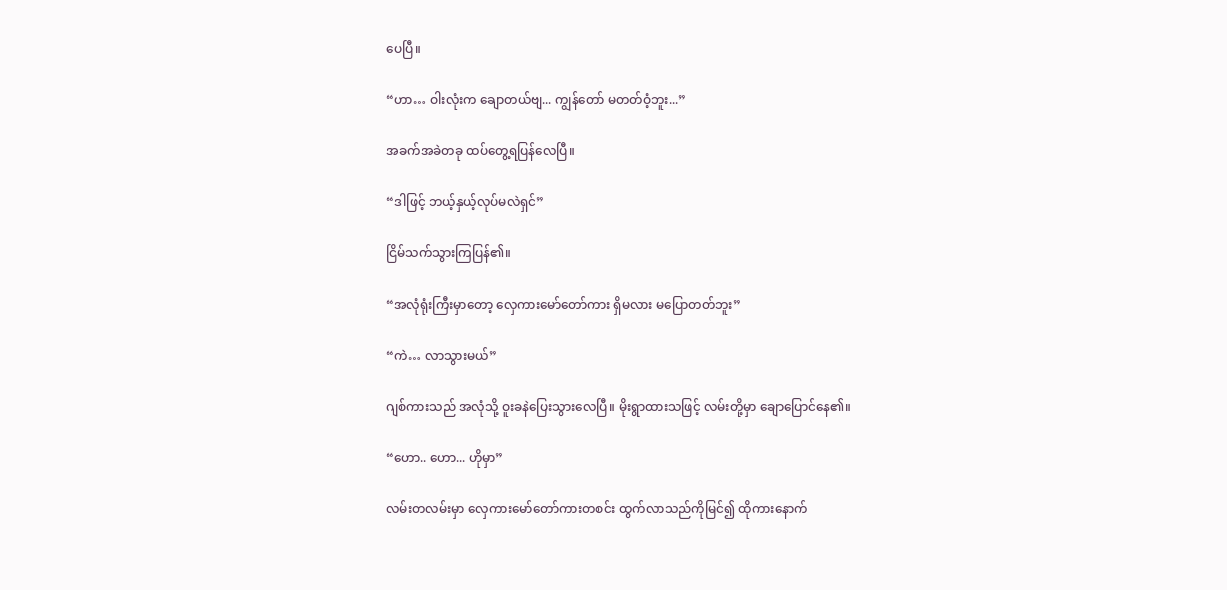ပေပြီ။

“ဟာ… ဝါးလုံးက ချောတယ်ဗျ... ကျွန်တော် မတတ်ဝံ့ဘူး...”

အခက်အခဲတခု ထပ်တွေ့ရပြန်လေပြီ။

“ဒါဖြင့် ဘယ့်နှယ့်လုပ်မလဲရှင်”

ငြိမ်သက်သွားကြပြန်၏။

“အလုံရုံးကြီးမှာတော့ လှေကားမော်တော်ကား ရှိမလား မပြောတတ်ဘူး”

“ကဲ… လာသွားမယ်”

ဂျစ်ကားသည် အလုံသို့ ဝူးခနဲပြေးသွားလေပြီ။ မိုးရွာထားသဖြင့် လမ်းတို့မှာ ချောပြောင်နေ၏။

“ဟော.. ဟော... ဟိုမှာ”

လမ်းတလမ်းမှာ လှေကားမော်တော်ကားတစင်း ထွက်လာသည်ကိုမြင်၍ ထိုကားနောက်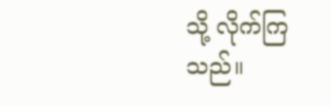သို့ လိုက်ကြသည်။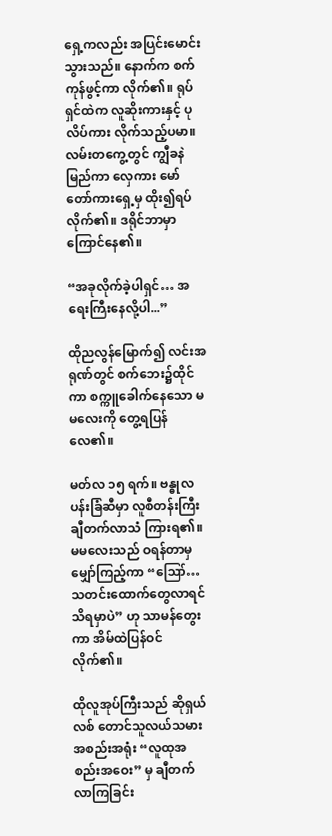ရှေ့ကလည်း အပြင်းမောင်းသွားသည်။ နောက်က စက်ကုန်ဖွင့်ကာ လိုက်၏။ ရုပ်ရှင်ထဲက လူဆိုးကားနှင့် ပုလိပ်ကား လိုက်သည့်ပမာ။ လမ်းတကွေ့တွင် ကျွီခနဲ မြည်ကာ လှေကား မော်တော်ကားရှေ့မှ ထိုး၍ရပ်လိုက်၏။ ဒရိုင်ဘာမှာ ကြောင်နေ၏။

“အခုလိုက်ခဲ့ပါရှင်… အရေးကြီးနေလို့ပါ...”

ထိုညလွန်မြောက်၍ လင်းအရုဏ်တွင် စက်ဘေး၌ထိုင်ကာ စက္ကူခေါက်နေသော မမလေးကို တွေ့ရပြန်လေ၏။

မတ်လ ၁၅ ရက်။ ဗန္ဓုလပန်းခြံဆီမှာ လူစီတန်းကြီး ချီတက်လာသံ ကြားရ၏။ မမလေးသည် ဝရန်တာမှ မျှော်ကြည့်ကာ “ဪ… သတင်းထောက်တွေလာရင် သိရမှာပဲ” ဟု သာမန်တွေးကာ အိမ်ထဲပြန်ဝင်လိုက်၏။

ထိုလူအုပ်ကြီးသည် ဆိုရှယ်လစ် တောင်သူလယ်သမား အစည်းအရုံး “လူထုအစည်းအဝေး” မှ ချီတက်လာကြခြင်း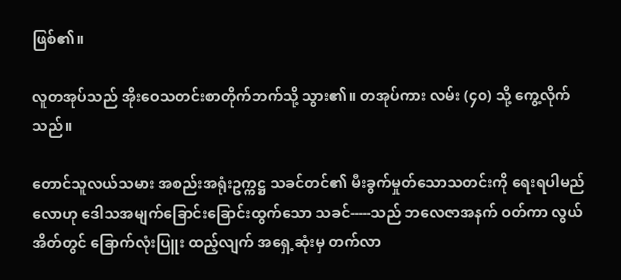ဖြစ်၏။

လူတအုပ်သည် အိုးဝေသတင်းစာတိုက်ဘက်သို့ သွား၏။ တအုပ်ကား လမ်း (၄၀) သို့ ကွေ့လိုက်သည်။

တောင်သူလယ်သမား အစည်းအရုံးဥက္ကဋ္ဌ သခင်တင်၏ မီးခွက်မှုတ်သောသတင်းကို ရေးရပါမည်လောဟု ဒေါသအမျက်ခြောင်းခြောင်းထွက်သော သခင်-----သည် ဘလေဇာအနက် ဝတ်ကာ လွယ်အိတ်တွင် ခြောက်လုံးပြူး ထည့်လျက် အရှေ့ဆုံးမှ တက်လာ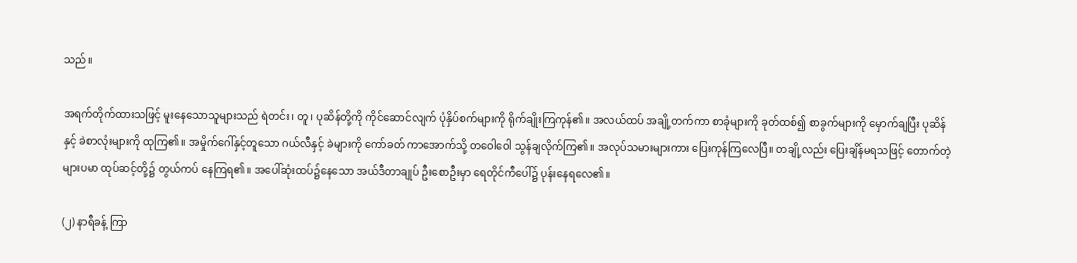သည်။

အရက်တိုက်ထားသဖြင့် မူးနေသောသူများသည် ရဲတင်း၊ တူ၊ ပုဆိန်တို့ကို ကိုင်ဆောင်လျက် ပုံနှိပ်စက်များကို ရိုက်ချိုးကြကုန်၏။ အလယ်ထပ် အချို့တက်ကာ စာခုံများကို ခုတ်ထစ်၍ စာခွက်များကို မှောက်ချပြီး ပုဆိန်နှင့် ခဲစာလုံးများကို ထုကြ၏။ အမှိုက်ဂေါ်နှင့်တူသော ဂယ်လီနှင့် ခဲများကို ကော်ခတ် ကာအောက်သို့ တဝေါဝေါ သွန်ချလိုက်ကြ၏။ အလုပ်သမားများကား ပြေးကုန်ကြလေပြီ။ တချို့လည်း ပြေးချိန်မရသဖြင့် တောက်တဲ့များပမာ ထုပ်ဆင့်တို့၌ တွယ်ကပ် နေကြရ၏။ အပေါ်ဆုံးထပ်၌နေသော အယ်ဒီတာချုပ် ဦးစောဦးမှာ ရေတိုင်ကီပေါ်၌ ပုန်းနေရလေ၏။

(၂) နာရီခန့် ကြာ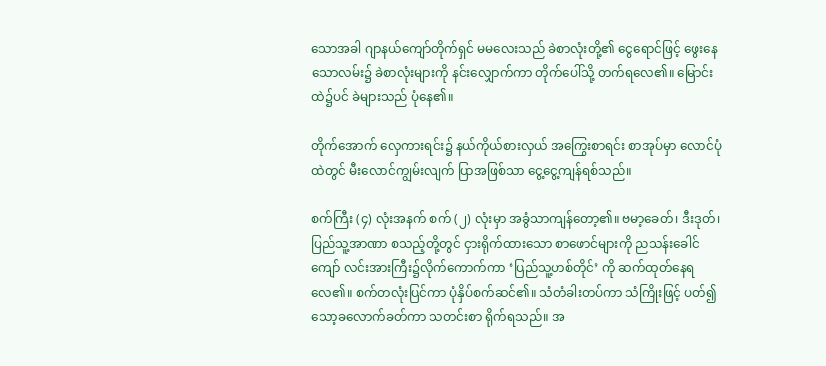သောအခါ ဂျာနယ်ကျော်တိုက်ရှင် မမလေးသည် ခဲစာလုံးတို့၏ ငွေရောင်ဖြင့် ဖွေးနေသောလမ်း၌ ခဲစာလုံးများကို နင်းလျှောက်ကာ တိုက်ပေါ်သို့ တက်ရလေ၏။ မြောင်းထဲ၌ပင် ခဲများသည် ပုံနေ၏။

တိုက်အောက် လှေကားရင်း၌ နယ်ကိုယ်စားလှယ် အကြွေးစာရင်း စာအုပ်မှာ လောင်ပုံထဲတွင် မီးလောင်ကျွမ်းလျက် ပြာအဖြစ်သာ ငွေ့ငွေ့ကျန်ရစ်သည်။

စက်ကြီး (၄) လုံးအနက် စက် (၂) လုံးမှာ အခွံသာကျန်တော့၏။ ဗမာ့ခေတ်၊ ဒီးဒုတ်၊ ပြည်သူ့အာဏာ စသည့်တို့တွင် ငှားရိုက်ထားသော စာဖောင်များကို ညသန်းခေါင်ကျော် လင်းအားကြီး၌လိုက်ကောက်ကာ ‘ပြည်သူ့ဟစ်တိုင်’ ကို ဆက်ထုတ်နေရလေ၏။ စက်တလုံးပြင်ကာ ပုံနှိပ်စက်ဆင်၏။ သံတံခါးတပ်ကာ သံကြိုးဖြင့် ပတ်၍ သော့ခလောက်ခတ်ကာ သတင်းစာ ရိုက်ရသည်။ အ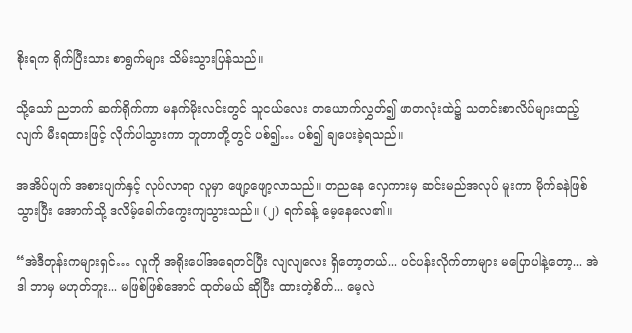စိုးရက ရိုက်ပြီးသား စာရွက်များ သိမ်းသွားပြန်သည်။

သို့သော် ညဘက် ဆက်ရိုက်ကာ မနက်မိုးလင်းတွင် သူငယ်လေး တယောက်လွှတ်၍ ဖာတလုံးထဲ၌ သတင်းစာလိပ်များထည့်လျက် မီးရထားဖြင့် လိုက်ပါသွားကာ ဘူတာတို့တွင် ပစ်၍… ပစ်၍ ချပေးခဲ့ရသည်။

အအိပ်ပျက် အစားပျက်နှင့် လုပ်လာရာ လူမှာ ဖျော့ဖျော့လာသည်။ တညနေ လှေကားမှ ဆင်းမည်အလုပ် မူးကာ မိုက်ခနဲဖြစ်သွားပြီး အောက်သို့ ဒလိမ့်ခေါက်ကွေးကျသွားသည်။ (၂) ရက်ခန့် မေ့နေလေ၏။

“အဲဒီတုန်းကများရှင်… လူကို အရိုးပေါ်အရေတင်ပြီး လျလျလေး ရှိတော့တယ်... ပင်ပန်းလိုက်တာများ မ‌ပြောပါနဲ့တော့... အဲဒါ ဘာမှ မဟုတ်ဘူး... မဖြစ်ဖြစ်အောင် ထုတ်မယ် ဆိုပြီး ထားတဲ့စိတ်... မေ့လဲ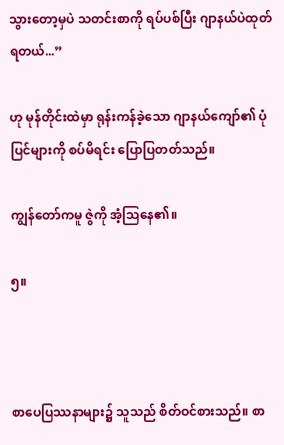သွားတော့မှပဲ သတင်းစာကို ရပ်ပစ်ပြီး ဂျာနယ်ပဲထုတ်ရတယ်...”

ဟု မုန်တိုင်းထဲမှာ ရုန်းကန်ခဲ့သော ဂျာနယ်ကျော်၏ ပုံပြင်များကို စပ်မိရင်း ပြောပြတတ်သည်။

ကျွန်တော်ကမူ ဇွဲကို အံ့သြနေ၏။

၅။



စာပေပြဿနာများ၌ သူသည် စိတ်ဝင်စားသည်။ စာ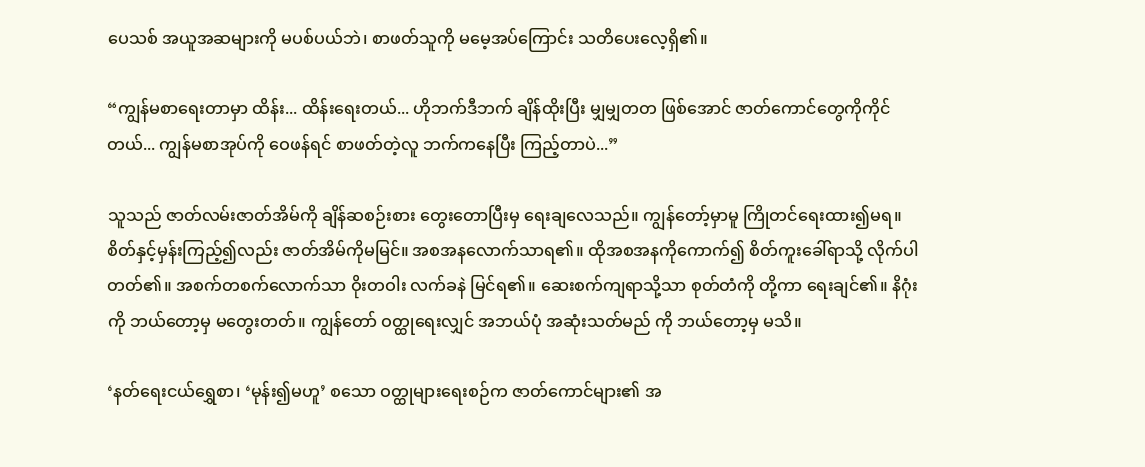ပေသစ် အယူအဆများကို မပစ်ပယ်ဘဲ၊ စာဖတ်သူကို မမေ့အပ်ကြောင်း သတိပေးလေ့ရှိ၏။

“ကျွန်မစာရေးတာမှာ ထိန်း... ထိန်းရေးတယ်... ဟိုဘက်ဒီဘက် ချိန်ထိုးပြီး မျှမျှတတ ဖြစ်အောင် ဇာတ်ကောင်တွေကိုကိုင်တယ်... ကျွန်မစာအုပ်ကို ဝေဖန်ရင် စာဖတ်တဲ့လူ ဘက်ကနေပြီး ကြည့်တာပဲ...”

သူသည် ဇာတ်လမ်းဇာတ်အိမ်ကို ချိန်ဆစဉ်းစား တွေးတောပြီးမှ ရေးချလေသည်။ ကျွန်တော့်မှာမူ ကြိုတင်ရေးထား၍မရ။ စိတ်နှင့်မှန်းကြည့်၍လည်း ဇာတ်အိမ်ကိုမမြင်။ အစအနလောက်သာရ၏။ ထိုအစအနကိုကောက်၍ စိတ်ကူးခေါ်ရာသို့ လိုက်ပါတတ်၏။ အစက်တစက်လောက်သာ ဝိုးတဝါး လက်ခနဲ မြင်ရ၏။ ဆေးစက်ကျရာသို့သာ စုတ်တံကို တို့ကာ ရေးချင်၏။ နိဂုံးကို ဘယ်တော့မှ မတွေးတတ်။ ကျွန်တော် ဝတ္ထုရေးလျှင် အဘယ်ပုံ အဆုံးသတ်မည် ကို ဘယ်တော့မှ မသိ။

‘နတ်ရေးငယ်ရွှေစာ၊ ‘မုန်း၍မဟူ’ စသော ဝတ္ထုများရေးစဉ်က ဇာတ်ကောင်များ၏ အ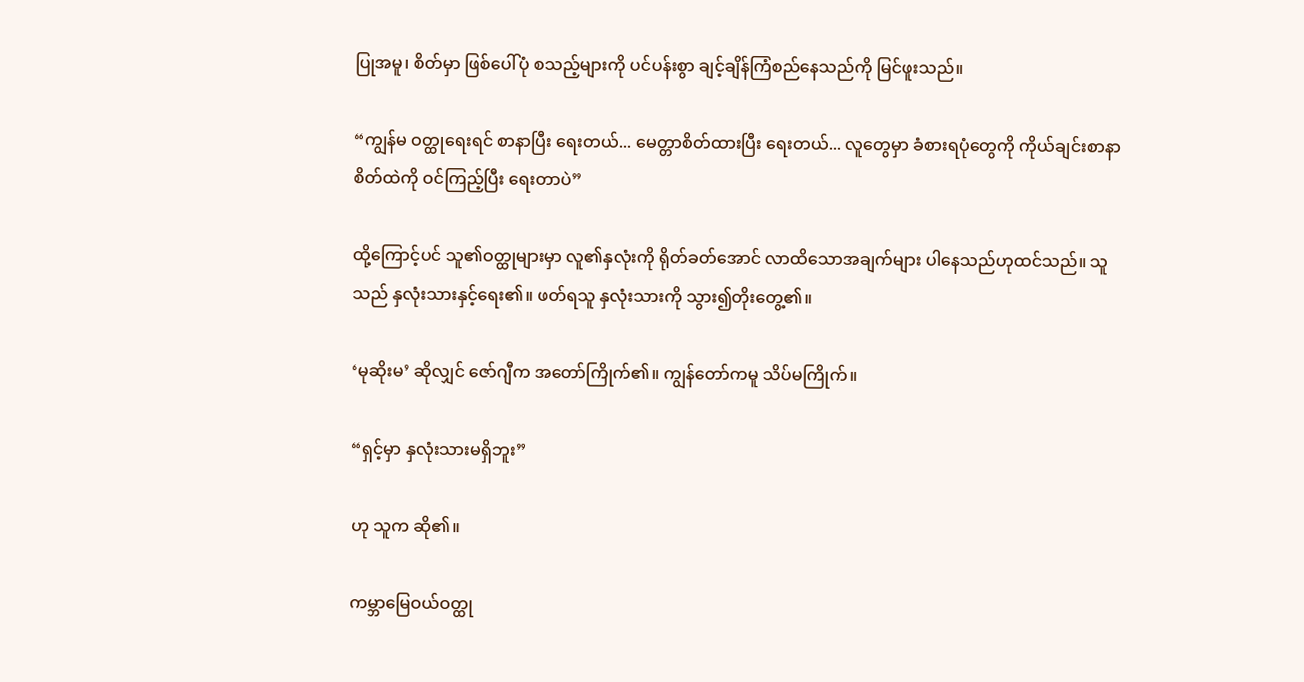ပြုအမူ၊ စိတ်မှာ ဖြစ်ပေါ်ပုံ စသည့်များကို ပင်ပန်းစွာ ချင့်ချိန်ကြံစည်နေသည်ကို မြင်ဖူးသည်။

“ကျွန်မ ဝတ္ထုရေးရင် စာနာပြီး ရေးတယ်... မေတ္တာစိတ်ထားပြီး ရေးတယ်... လူတွေမှာ ခံစားရပုံတွေကို ကိုယ်ချင်းစာနာစိတ်ထဲကို ဝင်ကြည့်ပြီး ရေးတာပဲ”

ထို့ကြောင့်ပင် သူ၏ဝတ္ထုများမှာ လူ၏နှလုံးကို ရိုတ်ခတ်အောင် လာထိသောအချက်များ ပါနေသည်ဟုထင်သည်။ သူသည် နှလုံးသားနှင့်ရေး၏။ ဖတ်ရသူ နှလုံးသားကို သွား၍တိုးတွေ့၏။

‘မုဆိုးမ’ ဆိုလျှင် ဇော်ဂျီက အတော်ကြိုက်၏။ ကျွန်တော်ကမူ သိပ်မကြိုက်။

“ရှင့်မှာ နှလုံးသားမရှိဘူး”

ဟု သူက ဆို၏။

ကမ္ဘာမြေဝယ်ဝတ္ထု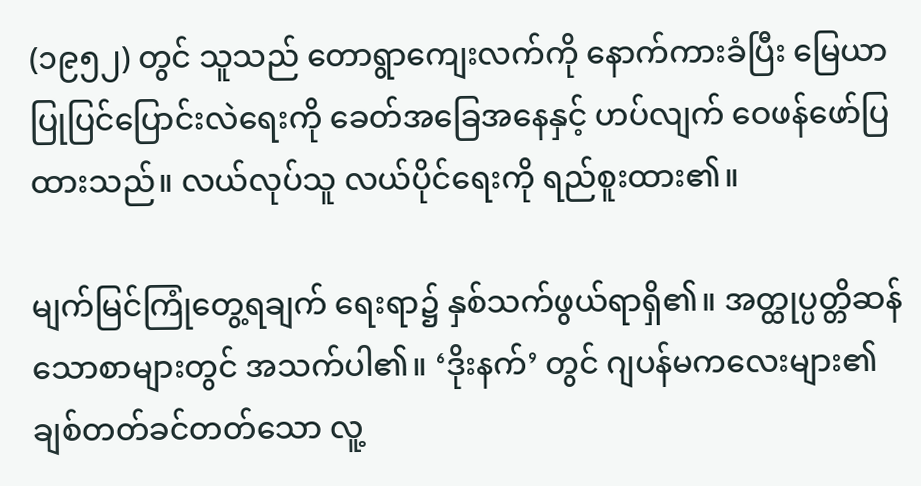(၁၉၅၂) တွင် သူသည် တောရွာကျေးလက်ကို နောက်ကားခံပြီး မြေယာ ပြုပြင်ပြောင်းလဲရေးကို ခေတ်အခြေအနေနှင့် ဟပ်လျက် ဝေဖန်ဖော်ပြထားသည်။ လယ်လုပ်သူ လယ်ပိုင်ရေးကို ရည်စူးထား၏။

မျက်မြင်ကြုံတွေ့ရချက် ရေးရာ၌ နှစ်သက်ဖွယ်ရာရှိ၏။ အတ္ထုပ္ပတ္တိဆန်သောစာများတွင် အသက်ပါ၏။ ‘ဒိုးနက်’ တွင် ဂျပန်မကလေးများ၏ ချစ်တတ်ခင်တတ်သော လူ့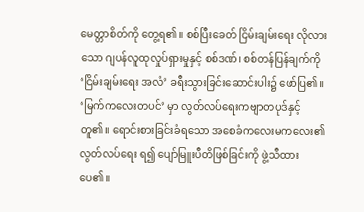မေတ္တာစိတ်ကို တွေ့ရ၏။ စစ်ပြီးခေတ် ငြိမ်းချမ်းရေး လိုလားသော ဂျပန်လူထုလှုပ်ရှားမှုနှင့် စစ်ဒဏ်၊ စစ်တန်ပြန်ချက်ကို ‘ငြိမ်းချမ်းရေး အလံ’ ခရီးသွားခြင်းဆောင်းပါး၌ ဖော်ပြ၏။ ‘မြက်ကလေးတပင်’ မှာ လွတ်လပ်ရေးကဗျာတပုဒ်နှင့်တူ၏။ ရောင်းစားခြင်းခံရသော အစေခံကလေးမကလေး၏ လွတ်လပ်ရေး ရ၍ ပျော်မြူးပီတိဖြစ်ခြင်းကို ဖွဲ့သီထားပေ၏။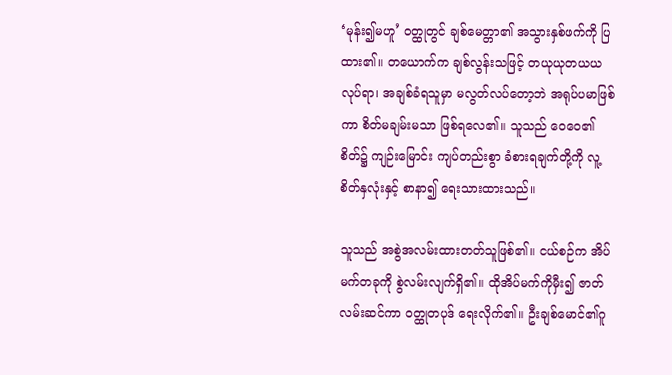‘မုန်း၍မဟူ’ ဝတ္ထုတွင် ချစ်မေတ္တာ၏ အသွားနှစ်ဖက်ကို ပြထား၏။ တယောက်က ချစ်လွန်းသဖြင့် တယုယုတယယ လုပ်ရာ၊ အချစ်ခံရသူမှာ မလွတ်လပ်တော့ဘဲ အရုပ်ပမာဖြစ်ကာ စိတ်မချမ်းမသာ ဖြစ်ရလေ၏။ သူသည် ဝေဝေ၏စိတ်၌ ကျဉ်းမြောင်း ကျပ်တည်းစွာ ခံစားရချက်တို့ကို လူ့စိတ်နှလုံးနှင့် စာနာ၍ ရေးသားထားသည်။

သူသည် အစွဲအလမ်းထားတတ်သူဖြစ်၏။ ငယ်စဉ်က အိပ်မက်တခုကို စွဲလမ်းလျက်ရှိ၏။ ထိုအိပ်မက်ကိုမှီး၍ ဇာတ်လမ်းဆင်ကာ ဝတ္ထုတပုဒ် ရေးလိုက်၏။ ဦးချစ်မောင်၏ဂူ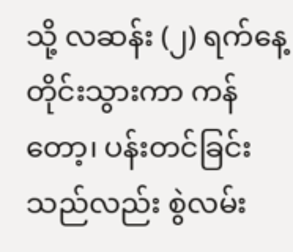သို့ လဆန်း (၂) ရက်နေ့တိုင်းသွားကာ ကန်တော့၊ ပန်းတင်ခြင်းသည်လည်း စွဲလမ်း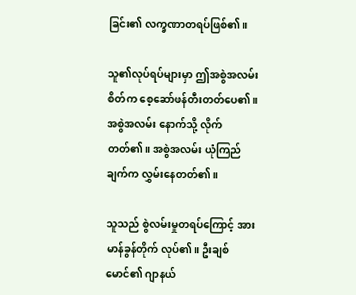ခြင်း၏ လက္ခဏာတရပ်ဖြစ်၏။

သူ၏လုပ်ရပ်များမှာ ဤအစွဲအလမ်းစိတ်က စေ့ဆော်ဖန်တီးတတ်ပေ၏။ အစွဲအလမ်း နောက်သို့ လိုက်တတ်၏။ အစွဲအလမ်း ယုံကြည်ချက်က လွှမ်းနေတတ်၏။

သူသည် စွဲလမ်းမှုတရပ်ကြောင့် အားမာန်ခွန်တိုက် လုပ်၏။ ဦးချစ်မောင်၏ ဂျာနယ်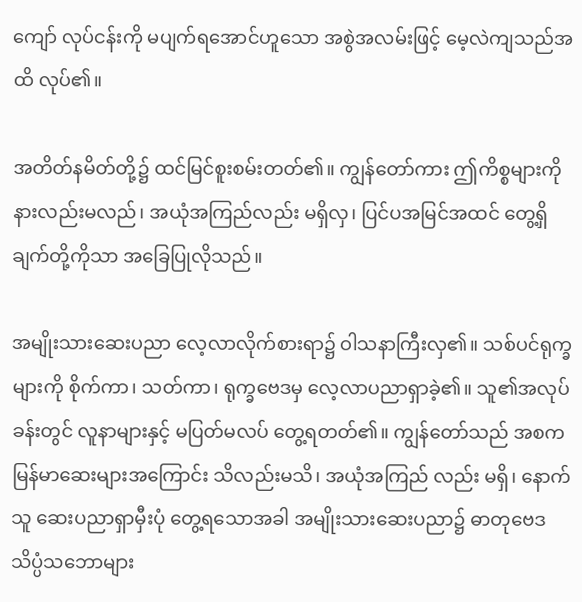ကျော် လုပ်ငန်းကို မပျက်ရအောင်ဟူသော အစွဲအလမ်းဖြင့် မေ့လဲကျသည်အထိ လုပ်၏။

အတိတ်နမိတ်တို့၌ ထင်မြင်စူးစမ်းတတ်၏။ ကျွန်တော်ကား ဤကိစ္စများကို နားလည်းမလည်၊ အယုံအကြည်လည်း မရှိလှ၊ ပြင်ပအမြင်အထင် တွေ့ရှိချက်တို့ကိုသာ အခြေပြုလိုသည်။

အမျိုးသားဆေးပညာ လေ့လာလိုက်စားရာ၌ ဝါသနာကြီးလှ၏။ သစ်ပင်ရုက္ခများကို စိုက်ကာ၊ သတ်ကာ၊ ရုက္ခဗေဒမှ လေ့လာပညာရှာခဲ့၏။ သူ၏အလုပ်ခန်းတွင် လူနာများနှင့် မပြတ်မလပ် တွေ့ရတတ်၏။ ကျွန်တော်သည် အစက မြန်မာဆေးများအကြောင်း သိလည်းမသိ၊ အယုံအကြည် လည်း မရှိ၊ နောက် သူ ဆေးပညာရှာမှီးပုံ တွေ့ရသောအခါ အမျိုးသားဆေးပညာ၌ ဓာတုဗေဒ သိပ္ပံသဘောများ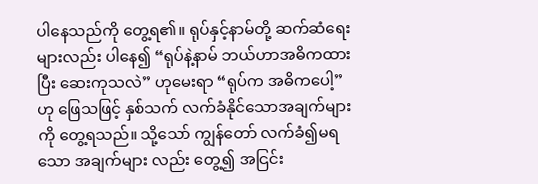ပါနေသည်ကို တွေ့ရ၏။ ရုပ်နှင့်နာမ်တို့ ဆက်ဆံရေးများလည်း ပါနေ၍ “ရုပ်နဲ့နာမ် ဘယ်ဟာအဓိကထားပြီး ဆေးကုသလဲ” ဟုမေးရာ “ရုပ်က အဓိကပေါ့” ဟု ဖြေသဖြင့် နှစ်သက် လက်ခံနိုင်သောအချက်များကို တွေ့ရသည်။ သို့သော် ကျွန်တော် လက်ခံ၍မရသော အချက်များ လည်း တွေ့၍ အငြင်း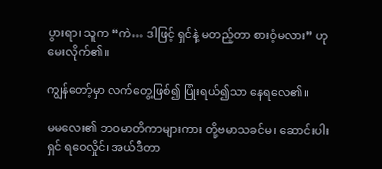ပွားရာ၊ သူက “ကဲ… ဒါဖြင့် ရှင်နဲ့ မတည့်တာ စားဝံ့မလား” ဟု မေးလိုက်၏။

ကျွန်တော့်မှာ လက်တွေ့ဖြစ်၍ ပြုံးရယ်၍သာ နေရလေ၏။

မမလေး၏ ဘဝမာတိကာများကား တို့ဗမာသခင်မ၊ ဆောင်းပါးရှင် ရဝေလှိုင်၊ အယ်ဒီတာ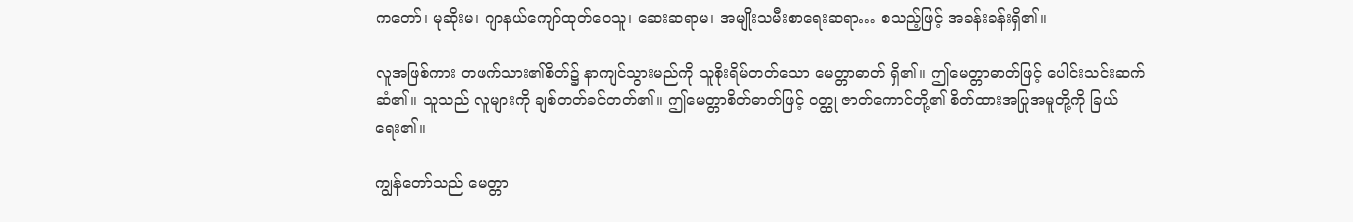ကတော်၊ မုဆိုးမ၊ ဂျာနယ်ကျော်ထုတ်ဝေသူ၊ ဆေးဆရာမ၊ အမျိုးသမီးစာရေးဆရာ… စသည့်ဖြင့် အခန်းခန်းရှိ၏။

လူအဖြစ်ကား တဖက်သား၏စိတ်၌ နာကျင်သွားမည်ကို သူစိုးရိမ်တတ်သော မေတ္တာဓာတ် ရှိ၏။ ဤမေတ္တာဓာတ်ဖြင့် ပေါင်းသင်းဆက်ဆံ၏။ သူသည် လူများကို ချစ်တတ်ခင်တတ်၏။ ဤမေတ္တာစိတ်ဓာတ်ဖြင့် ဝတ္ထု ဇာတ်ကောင်တို့၏ စိတ်ထားအပြုအမူတို့ကို ခြယ်ရေး၏။

ကျွန်တော်သည် မေတ္တာ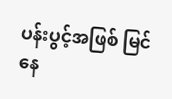ပန်းပွင့်အဖြစ် မြင်နေ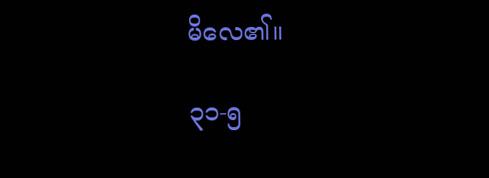မိလေ၏။

၃၁-၅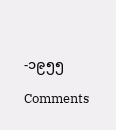-၁၉၅၅

Comments